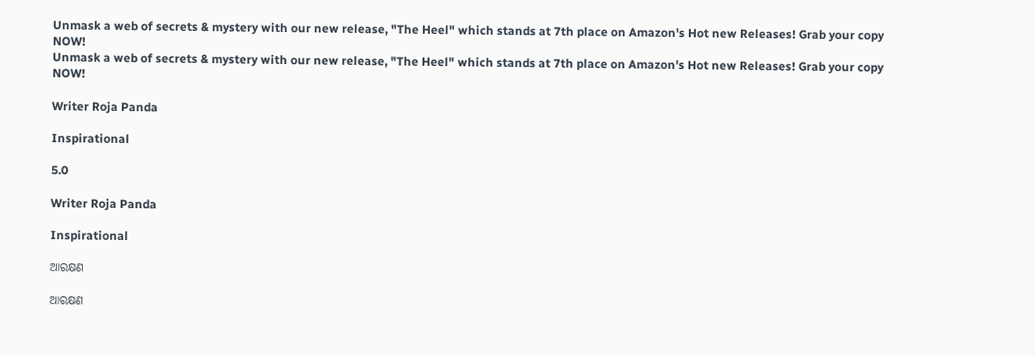Unmask a web of secrets & mystery with our new release, "The Heel" which stands at 7th place on Amazon's Hot new Releases! Grab your copy NOW!
Unmask a web of secrets & mystery with our new release, "The Heel" which stands at 7th place on Amazon's Hot new Releases! Grab your copy NOW!

Writer Roja Panda

Inspirational

5.0

Writer Roja Panda

Inspirational

ଆରକ୍ଷଣ

ଆରକ୍ଷଣ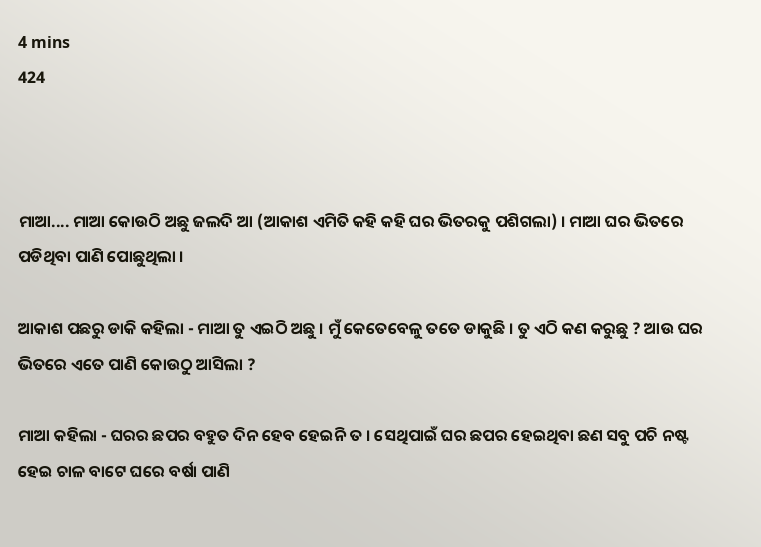4 mins
424



ମାଆ.... ମାଆ କୋଉଠି ଅଛୁ ଜଲଦି ଆ (ଆକାଶ ଏମିତି କହି କହି ଘର ଭିତରକୁ ପଶିଗଲା) । ମାଆ ଘର ଭିତରେ ପଡିଥିବା ପାଣି ପୋଛୁଥିଲା ।

ଆକାଶ ପଛରୁ ଡାକି କହିଲା - ମାଆ ତୁ ଏଇଠି ଅଛୁ । ମୁଁ କେତେବେଳୁ ତତେ ଡାକୁଛି । ତୁ ଏଠି କଣ କରୁଛୁ ? ଆଉ ଘର ଭିତରେ ଏତେ ପାଣି କୋଉଠୁ ଆସିଲା ?

ମାଆ କହିଲା - ଘରର ଛପର ବହୁତ ଦିନ ହେବ ହେଇନି ତ । ସେଥିପାଇଁ ଘର ଛପର ହେଇଥିବା ଛଣ ସବୁ ପଚି ନଷ୍ଟ ହେଇ ଚାଳ ବାଟେ ଘରେ ବର୍ଷା ପାଣି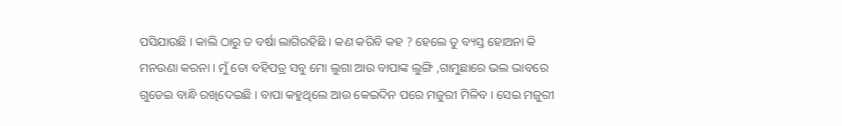ପସିଯାଉଛି । କାଲି ଠାରୁ ତ ବର୍ଷା ଲାଗିରହିଛି । କଣ କରିବି କହ ? ହେଲେ ତୁ ବ୍ୟସ୍ତ ହୋଅନା କି ମନଉଣା କରନା । ମୁଁ ତୋ ବହିପତ୍ର ସବୁ ମୋ ଲୁଗା ଆଉ ବାପାଙ୍କ ଲୁଙ୍ଗି ,ଗାମୁଛାରେ ଭଲ ଭାବରେ ଗୁଡେଇ ବାନ୍ଧି ରଖିଦେଇଛି । ବାପା କହୁଥିଲେ ଆଉ କେଇଦିନ ପରେ ମଜୁରୀ ମିଳିବ । ସେଇ ମଜୁରୀ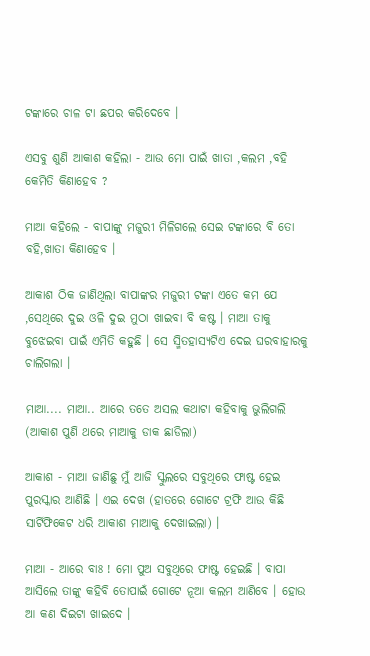ଟଙ୍କାରେ ଚାଳ ଟା ଛପର କରିଦେବେ ।

ଏସବୁ ଶୁଣି ଆକାଶ କହିଲା - ଆଉ ମୋ ପାଇଁ ଖାତା ,କଲମ ,ବହି କେମିତି କିଣାହେବ ?

ମାଆ କହିଲେ - ବାପାଙ୍କୁ ମଜୁରୀ ମିଳିଗଲେ ସେଇ ଟଙ୍କାରେ ବି ତୋ ବହି,ଖାତା କିଣାହେବ ।

ଆକାଶ ଠିକ ଜାଣିଥିଲା ବାପାଙ୍କର ମଜୁରୀ ଟଙ୍କା ଏତେ କମ ଯେ ,ସେଥିରେ ଦୁଇ ଓଳି ଦୁଇ ମୁଠା ଖାଇବା ବି କଷ୍ଟ । ମାଆ ତାକୁ ବୁଝେଇବା ପାଇଁ ଏମିତି କହୁଛି । ସେ ସ୍ମିତହାସ୍ୟଟିଏ ଦେଇ ଘରବାହାରକୁ ଚାଲିଗଲା ।

ମାଆ.... ମାଆ.. ଆରେ ତତେ ଅସଲ କଥାଟା କହିବାକୁ ଭୁଲିଗଲି (ଆକାଶ ପୁଣି ଥରେ ମାଆକୁ ଡାକ ଛାଡିଲା)

ଆକାଶ - ମାଆ ଜାଣିଛୁ ମୁଁ ଆଜି ସ୍କୁଲରେ ସବୁଥିରେ ଫାଷ୍ଟ ହେଇ ପୁରସ୍କାର ଆଣିଛି । ଏଇ ଦେଖ (ହାତରେ ଗୋଟେ ଟ୍ରଫି ଆଉ କିଛି ସାର୍ଟିଫିକେଟ ଧରି ଆକାଶ ମାଆକୁ ଦେଖାଇଲା) ।

ମାଆ - ଆରେ ବାଃ ! ମୋ ପୁଅ ସବୁଥିରେ ଫାଷ୍ଟ ହେଇଛି । ବାପା ଆସିଲେ ତାଙ୍କୁ କହିବି ତୋପାଇଁ ଗୋଟେ ନୂଆ କଲମ ଆଣିବେ । ହୋଉ ଆ କଣ ଦିଇଟା ଖାଇଦେ ।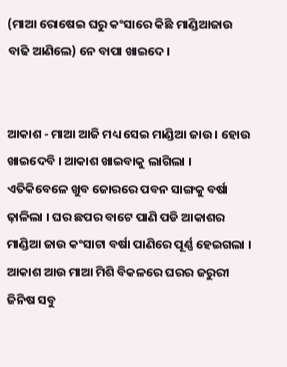(ମାଆ ରୋଷେଇ ଘରୁ କଂସାରେ କିଛି ମାଣ୍ଡିଆଜାଉ ବାଢି ଆଣିଲେ) ନେ ବାପା ଖାଇଦେ ।


ଆକାଶ - ମାଆ ଆଜି ମଧ୍ୟ ସେଇ ମାଣ୍ଡିଆ ଜାଉ । ହୋଉ ଖାଇଦେବି । ଆକାଶ ଖାଇବାକୁ ଲାଗିଲା । ଏତିକିବେଳେ ଖୁବ ଜୋରରେ ପବନ ସାଙ୍ଗକୁ ବର୍ଷା ଢ଼ାଳିଲା । ଘର ଛପର ବାଟେ ପାଣି ପଡି ଆକାଶର ମାଣ୍ଡିଆ ଜାଉ କଂସାଟା ବର୍ଷା ପାଣିରେ ପୂର୍ଣ୍ଣ ହେଇଗଲା । ଆକାଶ ଆଉ ମାଆ ମିଶି ବିକଳରେ ଘରର ଜରୁରୀ ଜିନିଷ ସବୁ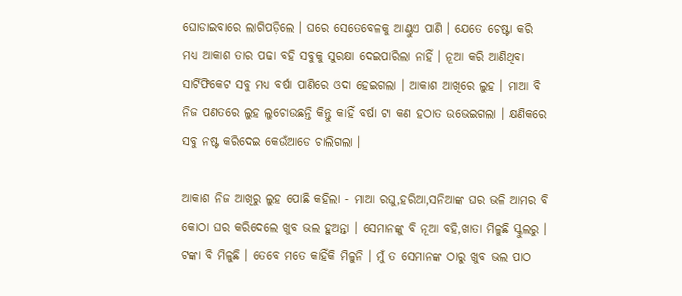ଘୋଡାଇବାରେ ଲାଗିପଡ଼ିଲେ । ଘରେ ସେତେବେଳକୁ ଆଣ୍ଠୁଏ ପାଣି । ଯେତେ ଚେଷ୍ଟା କରି ମଧ୍ୟ ଆକାଶ ତାର ପଢା ବହି ସବୁକୁ ସୁରକ୍ଷା ଦେଇପାରିଲା ନାହିଁ । ନୂଆ କରି ଆଣିଥିବା ସାର୍ଟିଫିକେଟ ସବୁ ମଧ୍ୟ ବର୍ଷା ପାଣିରେ ଓଦା ହେଇଗଲା । ଆକାଶ ଆଖିରେ ଲୁହ । ମାଆ ବି ନିଜ ପଣତରେ ଲୁହ ଲୁଚୋଉଛନ୍ତି କିନ୍ତୁ କାହିଁ ବର୍ଷା ଟା କଣ ହଠାତ ଉଭେଇଗଲା । କ୍ଷଣିକରେ ସବୁ ନଷ୍ଟ କରିଦେଇ କେଉଁଆଡେ ଚାଲିଗଲା ।

ଆକାଶ ନିଜ ଆଖିରୁ ଲୁହ ପୋଛି କହିଲା - ମାଆ ରଘୁ,ହରିଆ,ସନିଆଙ୍କ ଘର ଭଳି ଆମର ବି କୋଠା ଘର କରିଦେଲେ ଖୁବ ଭଲ ହୁଅନ୍ତା । ସେମାନଙ୍କୁ ବି ନୂଆ ବହି,ଖାତା ମିଳୁଛି ସ୍କୁଲରୁ । ଟଙ୍କା ବି ମିଳୁଛି । ତେବେ ମତେ କାହିଁକି ମିଳୁନି । ମୁଁ ତ ସେମାନଙ୍କ ଠାରୁ ଖୁବ ଭଲ ପାଠ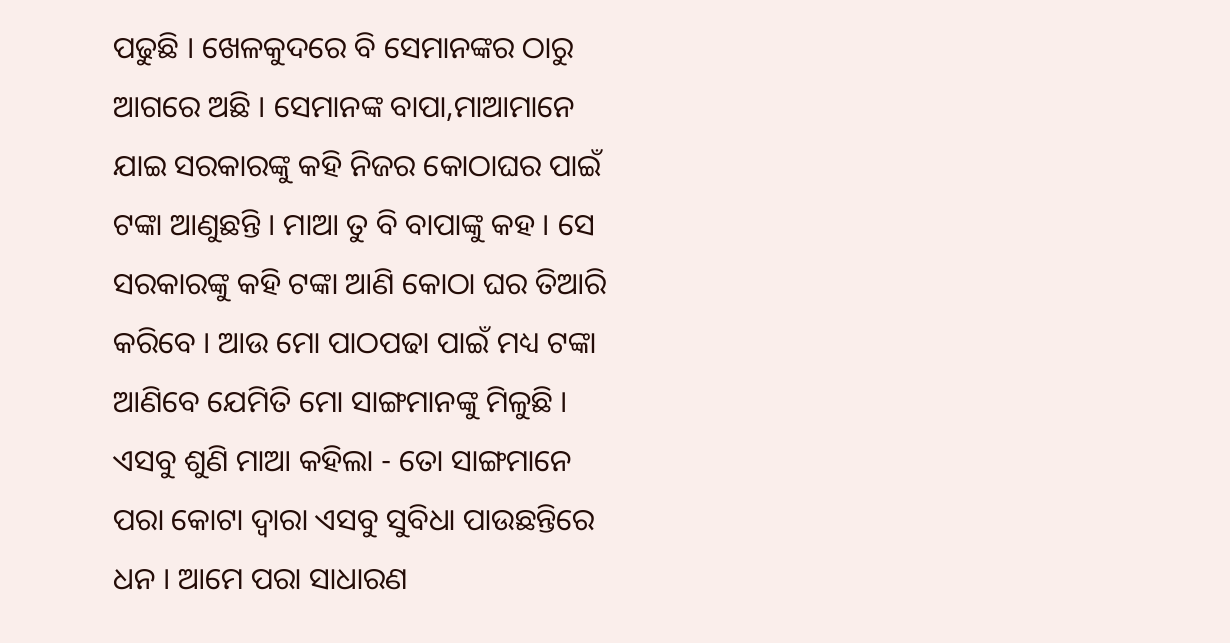ପଢୁଛି । ଖେଳକୁଦରେ ବି ସେମାନଙ୍କର ଠାରୁ ଆଗରେ ଅଛି । ସେମାନଙ୍କ ବାପା,ମାଆମାନେ ଯାଇ ସରକାରଙ୍କୁ କହି ନିଜର କୋଠାଘର ପାଇଁ ଟଙ୍କା ଆଣୁଛନ୍ତି । ମାଆ ତୁ ବି ବାପାଙ୍କୁ କହ । ସେ ସରକାରଙ୍କୁ କହି ଟଙ୍କା ଆଣି କୋଠା ଘର ତିଆରି କରିବେ । ଆଉ ମୋ ପାଠପଢା ପାଇଁ ମଧ୍ୟ ଟଙ୍କା ଆଣିବେ ଯେମିତି ମୋ ସାଙ୍ଗମାନଙ୍କୁ ମିଳୁଛି । ଏସବୁ ଶୁଣି ମାଆ କହିଲା - ତୋ ସାଙ୍ଗମାନେ ପରା କୋଟା ଦ୍ୱାରା ଏସବୁ ସୁବିଧା ପାଉଛନ୍ତିରେ ଧନ । ଆମେ ପରା ସାଧାରଣ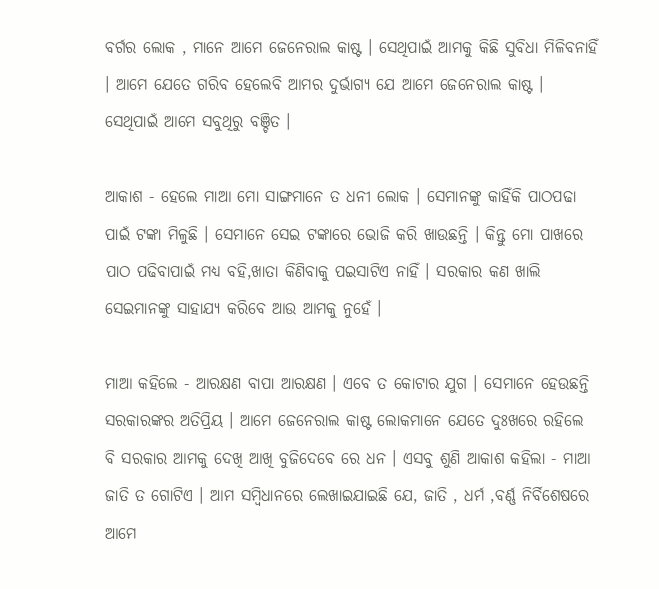ବର୍ଗର ଲୋକ , ମାନେ ଆମେ ଜେନେରାଲ କାଷ୍ଟ । ସେଥିପାଇଁ ଆମକୁ କିଛି ସୁବିଧା ମିଳିବନାହିଁ । ଆମେ ଯେତେ ଗରିବ ହେଲେବି ଆମର ଦୁର୍ଭାଗ୍ୟ ଯେ ଆମେ ଜେନେରାଲ କାଷ୍ଟ । ସେଥିପାଇଁ ଆମେ ସବୁଥିରୁ ବଞ୍ଚିତ ।

ଆକାଶ - ହେଲେ ମାଆ ମୋ ସାଙ୍ଗମାନେ ତ ଧନୀ ଲୋକ । ସେମାନଙ୍କୁ କାହିଁକି ପାଠପଢା ପାଇଁ ଟଙ୍କା ମିଳୁଛି । ସେମାନେ ସେଇ ଟଙ୍କାରେ ଭୋଜି କରି ଖାଉଛନ୍ତି । କିନ୍ତୁ ମୋ ପାଖରେ ପାଠ ପଢିବାପାଇଁ ମଧ୍ୟ ବହି,ଖାତା କିଣିବାକୁ ପଇସାଟିଏ ନାହିଁ । ସରକାର କଣ ଖାଲି ସେଇମାନଙ୍କୁ ସାହାଯ୍ୟ କରିବେ ଆଉ ଆମକୁ ନୁହେଁ ।

ମାଆ କହିଲେ - ଆରକ୍ଷଣ ବାପା ଆରକ୍ଷଣ । ଏବେ ତ କୋଟାର ଯୁଗ । ସେମାନେ ହେଉଛନ୍ତି ସରକାରଙ୍କର ଅତିପ୍ରିୟ । ଆମେ ଜେନେରାଲ କାଷ୍ଟ ଲୋକମାନେ ଯେତେ ଦୁଃଖରେ ରହିଲେ ବି ସରକାର ଆମକୁ ଦେଖି ଆଖି ବୁଜିଦେବେ ରେ ଧନ । ଏସବୁ ଶୁଣି ଆକାଶ କହିଲା - ମାଆ ଜାତି ତ ଗୋଟିଏ । ଆମ ସମ୍ବିଧାନରେ ଲେଖାଇଯାଇଛି ଯେ, ଜାତି , ଧର୍ମ ,ବର୍ଣ୍ଣ ନିର୍ବିଶେଷରେ ଆମେ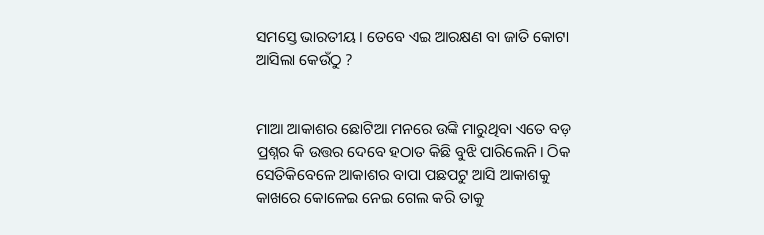ସମସ୍ତେ ଭାରତୀୟ । ତେବେ ଏଇ ଆରକ୍ଷଣ ବା ଜାତି କୋଟା ଆସିଲା କେଉଁଠୁ ?


ମାଆ ଆକାଶର ଛୋଟିଆ ମନରେ ଉଙ୍କି ମାରୁଥିବା ଏତେ ବଡ଼ ପ୍ରଶ୍ନର କି ଉତ୍ତର ଦେବେ ହଠାତ କିଛି ବୁଝି ପାରିଲେନି। ଠିକ ସେତିକିବେଳେ ଆକାଶର ବାପା ପଛପଟୁ ଆସି ଆକାଶକୁ କାଖରେ କୋଳେଇ ନେଇ ଗେଲ କରି ତାକୁ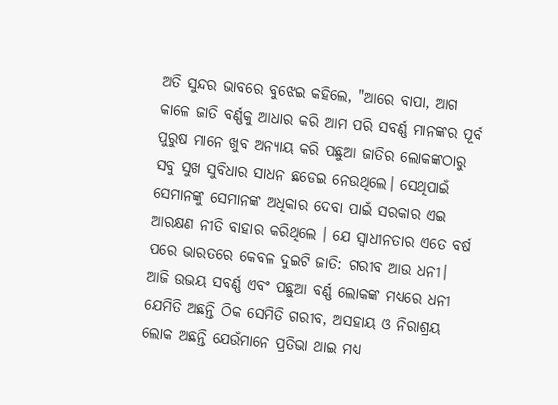ଅତି ସୁନ୍ଦର ଭାବରେ ବୁଝେଇ କହିଲେ, "ଆରେ ବାପା, ଆଗ କାଳେ ଜାତି ବର୍ଣ୍ଣକୁ ଆଧାର କରି ଆମ ପରି ସବର୍ଣ୍ଣ ମାନଙ୍କର ପୂର୍ବ ପୁରୁଷ ମାନେ ଖୁବ ଅନ୍ୟାୟ କରି ପଛୁଆ ଜାତିର ଲୋକଙ୍କଠାରୁ ସବୁ ସୁଖ ସୁବିଧାର ସାଧନ ଛଡେଇ ନେଉଥିଲେ। ସେଥିପାଇଁ ସେମାନଙ୍କୁ ସେମାନଙ୍କ ଅଧିକାର ଦେବା ପାଇଁ ସରକାର ଏଇ ଆରକ୍ଷଣ ନୀତି ବାହାର କରିଥିଲେ । ଯେ ସ୍ୱାଧୀନତାର ଏତେ ବର୍ଷ ପରେ ଭାରତରେ କେବଳ ଦୁଇଟି ଜାତି: ଗରୀବ ଆଉ ଧନୀ। ଆଜି ଉଭୟ ସବର୍ଣ୍ଣ ଏବଂ ପଛୁଆ ବର୍ଣ୍ଣ ଲୋକଙ୍କ ମଧ୍ୟରେ ଧନୀ ଯେମିତି ଅଛନ୍ତି ଠିକ ସେମିତି ଗରୀବ, ଅସହାୟ ଓ ନିରାଶ୍ରୟ ଲୋକ ଅଛନ୍ତି ଯେଉଁମାନେ ପ୍ରତିଭା ଥାଇ ମଧ୍ୟ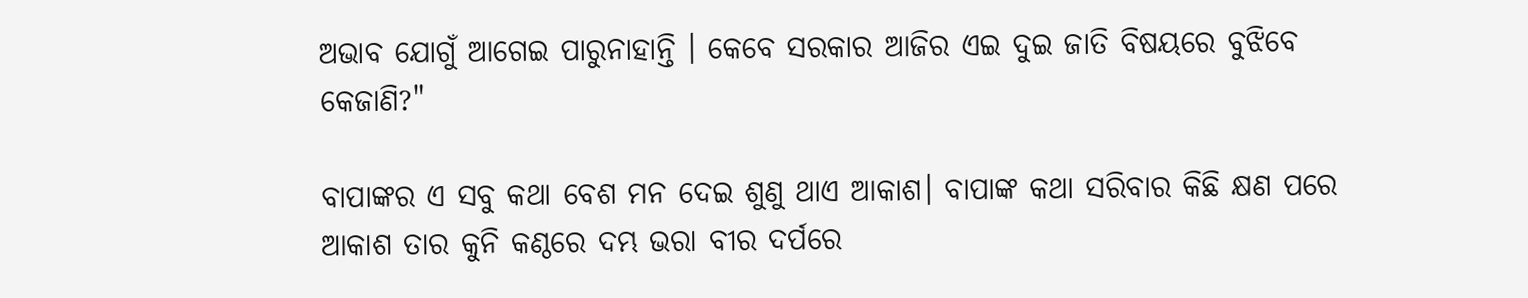ଅଭାବ ଯୋଗୁଁ ଆଗେଇ ପାରୁନାହାନ୍ତି । କେବେ ସରକାର ଆଜିର ଏଇ ଦୁଇ ଜାତି ବିଷୟରେ ବୁଝିବେ କେଜାଣି?"

ବାପାଙ୍କର ଏ ସବୁ କଥା ବେଶ ମନ ଦେଇ ଶୁଣୁ ଥାଏ ଆକାଶ। ବାପାଙ୍କ କଥା ସରିବାର କିଛି କ୍ଷଣ ପରେ ଆକାଶ ତାର କୁନି କଣ୍ଠରେ ଦମ୍ଭ ଭରା ବୀର ଦର୍ପରେ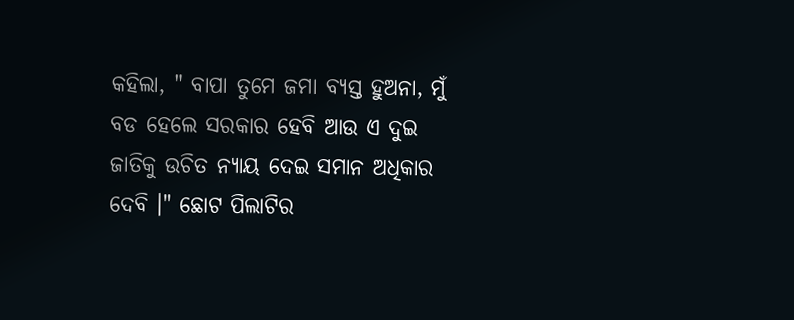କହିଲା, " ବାପା ତୁମେ ଜମା ବ୍ୟସ୍ତ ହୁଅନା, ମୁଁ ବଡ ହେଲେ ସରକାର ହେବି ଆଉ ଏ ଦୁଇ ଜାତିକୁ ଉଚିତ ନ୍ୟାୟ ଦେଇ ସମାନ ଅଧିକାର ଦେବି ।" ଛୋଟ ପିଲାଟିର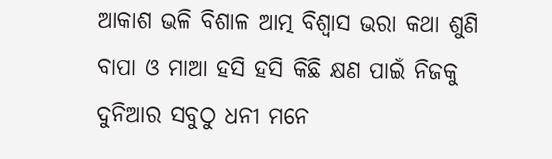ଆକାଶ ଭଳି ବିଶାଳ ଆତ୍ମ ବିଶ୍ୱାସ ଭରା କଥା ଶୁଣି ବାପା ଓ ମାଆ ହସି ହସି କିଛି କ୍ଷଣ ପାଇଁ ନିଜକୁ ଦୁନିଆର ସବୁଠୁ ଧନୀ ମନେ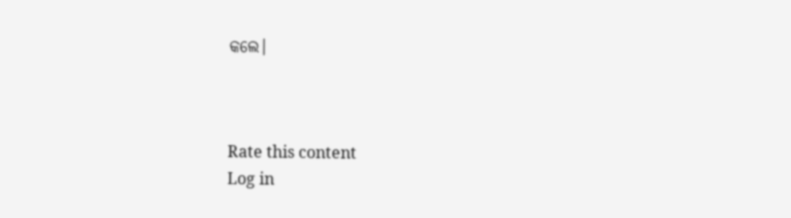କଲେ।



Rate this content
Log in